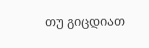თუ გიცდიათ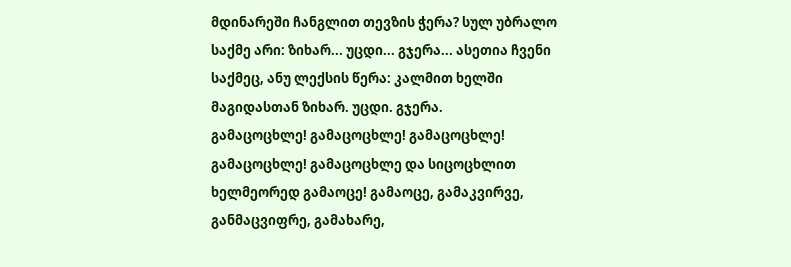მდინარეში ჩანგლით თევზის ჭერა? სულ უბრალო საქმე არი: ზიხარ... უცდი... გჯერა... ასეთია ჩვენი საქმეც, ანუ ლექსის წერა: კალმით ხელში მაგიდასთან ზიხარ. უცდი. გჯერა.
გამაცოცხლე! გამაცოცხლე! გამაცოცხლე! გამაცოცხლე! გამაცოცხლე და სიცოცხლით ხელმეორედ გამაოცე! გამაოცე, გამაკვირვე, განმაცვიფრე, გამახარე,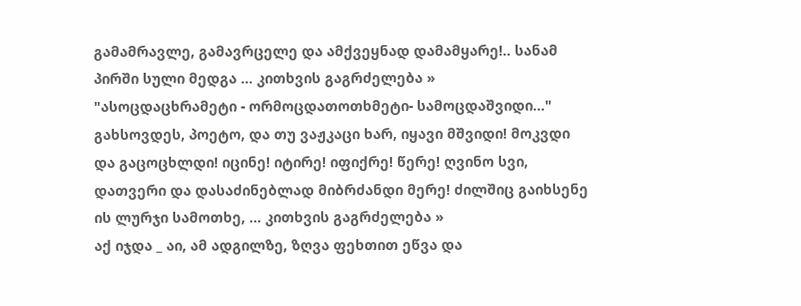გამამრავლე, გამავრცელე და ამქვეყნად დამამყარე!.. სანამ პირში სული მედგა ... კითხვის გაგრძელება »
"ასოცდაცხრამეტი - ორმოცდათოთხმეტი- სამოცდაშვიდი..." გახსოვდეს, პოეტო, და თუ ვაჟკაცი ხარ, იყავი მშვიდი! მოკვდი და გაცოცხლდი! იცინე! იტირე! იფიქრე! წერე! ღვინო სვი, დათვერი და დასაძინებლად მიბრძანდი მერე! ძილშიც გაიხსენე ის ლურჯი სამოთხე, ... კითხვის გაგრძელება »
აქ იჯდა _ აი, ამ ადგილზე, ზღვა ფეხთით ეწვა და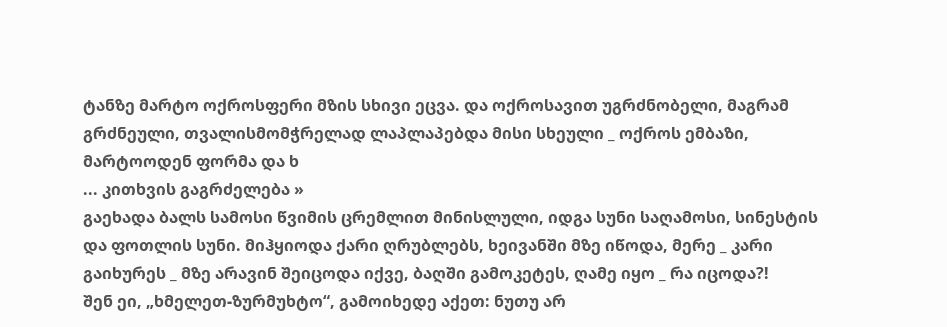ტანზე მარტო ოქროსფერი მზის სხივი ეცვა. და ოქროსავით უგრძნობელი, მაგრამ გრძნეული, თვალისმომჭრელად ლაპლაპებდა მისი სხეული _ ოქროს ემბაზი, მარტოოდენ ფორმა და ხ
... კითხვის გაგრძელება »
გაეხადა ბალს სამოსი წვიმის ცრემლით მინისლული, იდგა სუნი საღამოსი, სინესტის და ფოთლის სუნი. მიჰყიოდა ქარი ღრუბლებს, ხეივანში მზე იწოდა, მერე _ კარი გაიხურეს _ მზე არავინ შეიცოდა იქვე, ბაღში გამოკეტეს, ღამე იყო _ რა იცოდა?!
შენ ეი, „ხმელეთ-ზურმუხტო“, გამოიხედე აქეთ: ნუთუ არ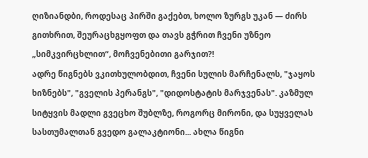ღიზიანდბი, როდესაც პირში გაქებთ, ხოლო ზურგს უკან — ძირს გითხრით, შეურაცხგყოფთ და თავს გჭრით ჩვენი უზნეო „სიმკვირცხლით“, მოჩვენებითი გარჯით?!
ადრე წიგნებს ვკითხულობდით, ჩვენი სულის მარჩენალს, "ჯაყოს ხიზნებს", "გველის პერანგს", "დიდოსტატის მარჯვენას". კაზმულ სიტყვის მადლი გვეცხო შუბლზე, როგორც მირონი, და სუყველას სასთუმალთან გვედო გალაკტიონი... ახლა წიგნი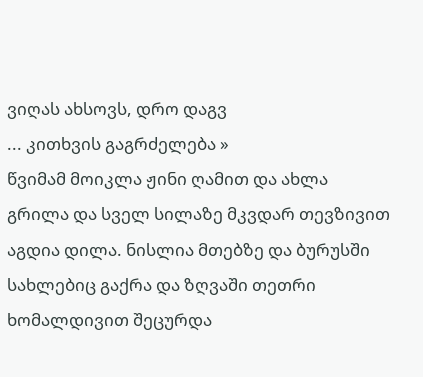ვიღას ახსოვს, დრო დაგვ
... კითხვის გაგრძელება »
წვიმამ მოიკლა ჟინი ღამით და ახლა გრილა და სველ სილაზე მკვდარ თევზივით აგდია დილა. ნისლია მთებზე და ბურუსში სახლებიც გაქრა და ზღვაში თეთრი ხომალდივით შეცურდა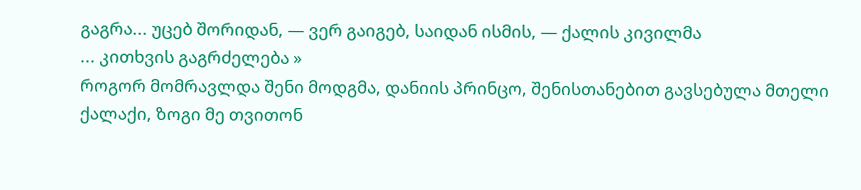გაგრა... უცებ შორიდან, — ვერ გაიგებ, საიდან ისმის, — ქალის კივილმა
... კითხვის გაგრძელება »
როგორ მომრავლდა შენი მოდგმა, დანიის პრინცო, შენისთანებით გავსებულა მთელი ქალაქი, ზოგი მე თვითონ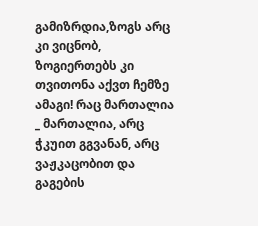გამიზრდია,ზოგს არც კი ვიცნობ, ზოგიერთებს კი თვითონა აქვთ ჩემზე ამაგი! რაც მართალია _ მართალია, არც ჭკუით გგვანან, არც ვაჟკაცობით და გაგების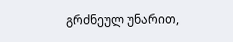გრძნეულ უნარით,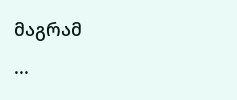მაგრამ
...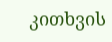კითხვის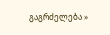გაგრძელება »